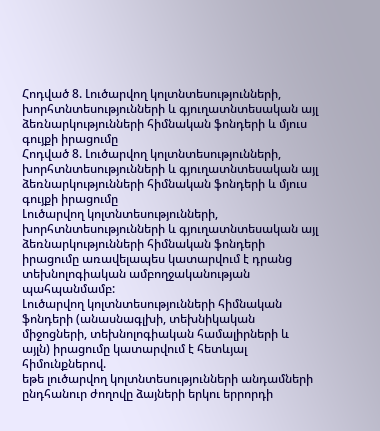Հոդված 8. Լուծարվող կոլտնտեսությունների, խորհտնտեսությունների և գյուղատնտեսական այլ ձեռնարկությունների հիմնական ֆոնդերի և մյուս գույքի իրացումը
Հոդված 8. Լուծարվող կոլտնտեսությունների, խորհտնտեսությունների և գյուղատնտեսական այլ ձեռնարկությունների հիմնական ֆոնդերի և մյուս գույքի իրացումը
Լուծարվող կոլտնտեսությունների, խորհտնտեսությունների և գյուղատնտեսական այլ ձեռնարկությունների հիմնական ֆոնդերի իրացումը առավելապես կատարվում է դրանց տեխնոլոգիական ամբողջականության պահպանմամբ:
Լուծարվող կոլտնտեսությունների հիմնական ֆոնդերի (անասնագլխի, տեխնիկական միջոցների, տեխնոլոգիական համալիրների և այլն) իրացումը կատարվում է հետևյալ հիմունքներով.
եթե լուծարվող կոլտնտեսությունների անդամների ընդհանուր ժողովը ձայների երկու երրորդի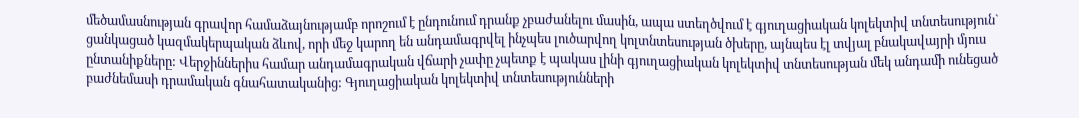մեծամասնության գրավոր համաձայնությամբ որոշում է ընդունում դրանք չբաժանելու մասին, ապա ստեղծվում է գյուղացիական կոլեկտիվ տնտեսություն` ցանկացած կազմակերպական ձևով, որի մեջ կարող են անդամագրվել ինչպես լուծարվող կոլտնտեսության ծխերը, այնպես էլ տվյալ բնակավայրի մյուս ընտանիքները: Վերջիններիս համար անդամագրական վճարի չափը չպետք է պակաս լինի գյուղացիական կոլեկտիվ տնտեսության մեկ անդամի ունեցած բաժնեմասի դրամական գնահատականից: Գյուղացիական կոլեկտիվ տնտեսությունների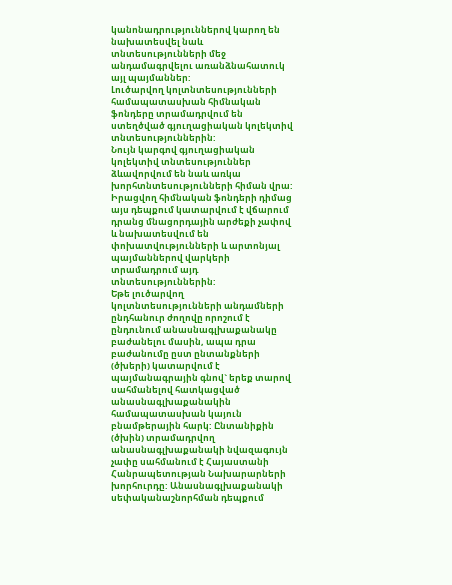կանոնադրություններով կարող են նախատեսվել նաև տնտեսությունների մեջ անդամագրվելու առանձնահատուկ այլ պայմաններ:
Լուծարվող կոլտնտեսությունների համապատասխան հիմնական ֆոնդերը տրամադրվում են ստեղծված գյուղացիական կոլեկտիվ տնտեսություններին:
Նույն կարգով գյուղացիական կոլեկտիվ տնտեսություններ ձևավորվում են նաև առկա խորհտնտեսությունների հիման վրա: Իրացվող հիմնական ֆոնդերի դիմաց այս դեպքում կատարվում է վճարում դրանց մնացորդային արժեքի չափով և նախատեսվում են փոխատվությունների և արտոնյալ պայմաններով վարկերի տրամադրում այդ տնտեսություններին:
Եթե լուծարվող կոլտնտեսությունների անդամների ընդհանուր ժողովը որոշում է ընդունում անասնագլխաքանակը բաժանելու մասին, ապա դրա բաժանումը ըստ ընտանքների (ծխերի) կատարվում է պայմանագրային գնով` երեք տարով սահմանելով հատկացված անասնագլխաքանակին համապատասխան կայուն բնամթերային հարկ: Ընտանիքին (ծխին) տրամադրվող անասնագլխաքանակի նվազագույն չափը սահմանում է Հայաստանի Հանրապետության Նախարարների խորհուրդը: Անասնագլխաքանակի սեփականաշնորհման դեպքում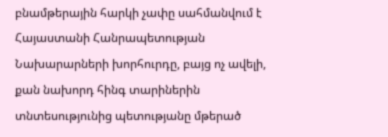բնամթերային հարկի չափը սահմանվում է Հայաստանի Հանրապետության Նախարարների խորհուրդը, բայց ոչ ավելի, քան նախորդ հինգ տարիներին տնտեսությունից պետությանը մթերած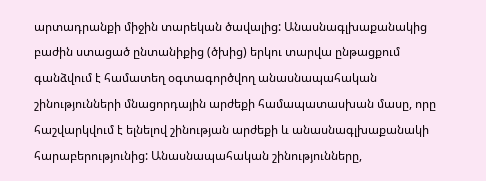արտադրանքի միջին տարեկան ծավալից: Անասնագլխաքանակից բաժին ստացած ընտանիքից (ծխից) երկու տարվա ընթացքում գանձվում է համատեղ օգտագործվող անասնապահական շինությունների մնացորդային արժեքի համապատասխան մասը, որը հաշվարկվում է ելնելով շինության արժեքի և անասնագլխաքանակի հարաբերությունից: Անասնապահական շինությունները,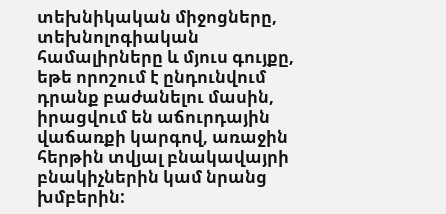տեխնիկական միջոցները, տեխնոլոգիական համալիրները և մյուս գույքը, եթե որոշում է ընդունվում դրանք բաժանելու մասին, իրացվում են աճուրդային վաճառքի կարգով, առաջին հերթին տվյալ բնակավայրի բնակիչներին կամ նրանց խմբերին: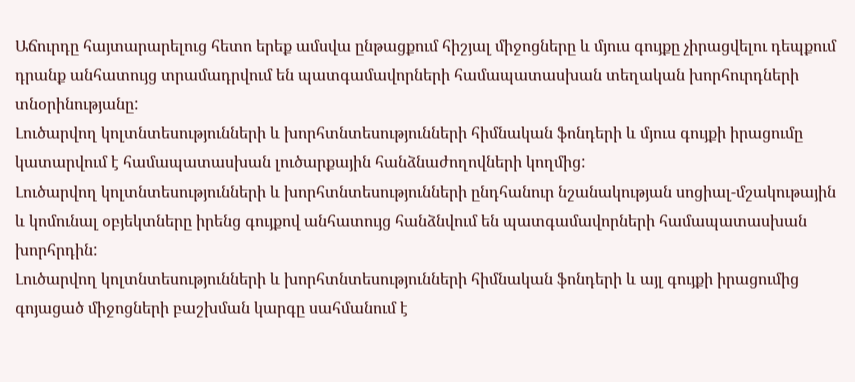Աճուրդը հայտարարելուց հետո երեք ամսվա ընթացքում հիշյալ միջոցները և մյուս գույքը չիրացվելու դեպքում դրանք անհատույց տրամադրվում են պատգամավորների համապատասխան տեղական խորհուրդների տնօրինությանը:
Լուծարվող կոլտնտեսությունների և խորհտնտեսությունների հիմնական ֆոնդերի և մյուս գույքի իրացումը կատարվում է համապատասխան լուծարքային հանձնաժողովների կողմից:
Լուծարվող կոլտնտեսությունների և խորհտնտեսությունների ընդհանուր նշանակության սոցիալ-մշակութային և կոմունալ օբյեկտները իրենց գույքով անհատույց հանձնվում են պատգամավորների համապատասխան խորհրդին:
Լուծարվող կոլտնտեսությունների և խորհտնտեսությունների հիմնական ֆոնդերի և այլ գույքի իրացումից գոյացած միջոցների բաշխման կարգը սահմանում է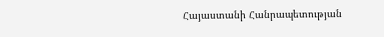Հայաստանի Հանրապետության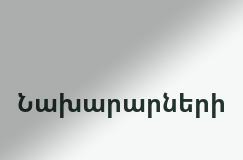Նախարարների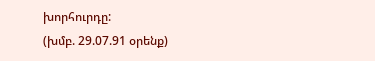խորհուրդը:
(խմբ. 29.07.91 օրենք)